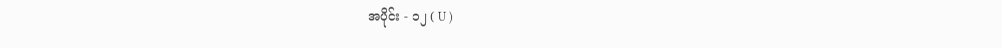အပိုင်း - ၁၂ ( U )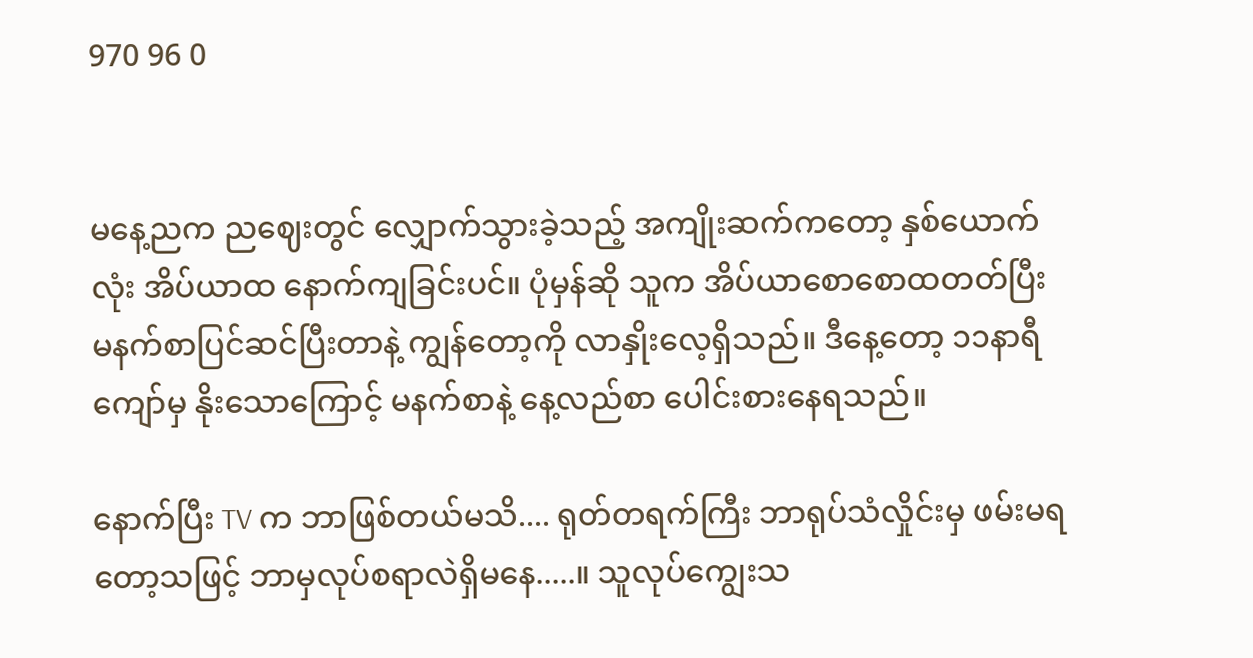970 96 0


မနေ့ညက ညဈေးတွင် လျှောက်သွားခဲ့သည့် အကျိုးဆက်ကတော့ နှစ်ယောက်လုံး အိပ်ယာထ နောက်ကျခြင်းပင်။ ပုံမှန်ဆို သူက အိပ်ယာစောစောထတတ်ပြီး မနက်စာပြင်ဆင်ပြီးတာနဲ့ ကျွန်တော့ကို လာနှိုးလေ့ရှိသည်။ ဒီနေ့တော့ ၁၁နာရီကျော်မှ နိုးသောကြောင့် မနက်စာနဲ့ နေ့လည်စာ ပေါင်းစားနေရသည်။

နောက်ပြီး TV က ဘာဖြစ်တယ်မသိ.... ရုတ်တရက်ကြီး ဘာရုပ်သံလှိုင်းမှ ဖမ်းမရတော့သဖြင့် ဘာမှလုပ်စရာလဲရှိမနေ.....။ သူလုပ်ကျွေးသ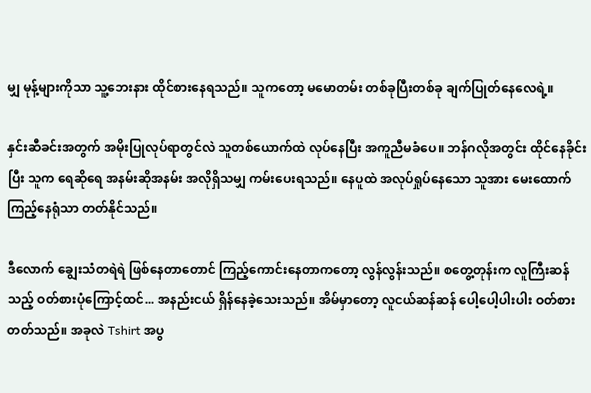မျှ မုန့်များကိုသာ သူ့ဘေးနား ထိုင်စားနေရသည်။ သူကတော့ မမောတမ်း တစ်ခုပြီးတစ်ခု ချက်ပြုတ်နေလေရဲ့။

နှင်းဆီခင်းအတွက် အမိုးပြုလုပ်ရာတွင်လဲ သူတစ်ယောက်ထဲ လုပ်နေပြီး အကူညီမခံပေ။ ဘန်ဂလိုအတွင်း ထိုင်နေခိုင်းပြီး သူက ရေဆိုရေ အနမ်းဆိုအနမ်း အလိုရှိသမျှ ကမ်းပေးရသည်။ နေပူထဲ အလုပ်ရှုပ်နေသော သူအား မေးထောက်ကြည့်နေရုံသာ တတ်နိုင်သည်။

ဒီလောက် ချွေးသံတရဲရဲ ဖြစ်နေတာတောင် ကြည့်ကောင်းနေတာကတော့ လွန်လွန်းသည်။ စတွေ့တုန်းက လူကြီးဆန်သည့် ဝတ်စားပုံကြောင့်ထင်... အနည်းငယ် ရှိန်နေခဲ့သေးသည်။ အိမ်မှာတော့ လူငယ်ဆန်ဆန် ပေါ့ပေါ့ပါးပါး ဝတ်စားတတ်သည်။ အခုလဲ Tshirt အပွ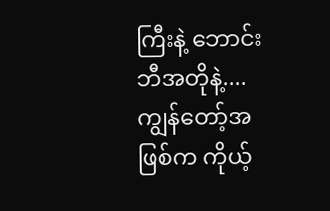ကြီးနဲ့ ဘောင်းဘီအတိုနဲ့.... ကျွန်တော့်အဖြစ်က ကိုယ့်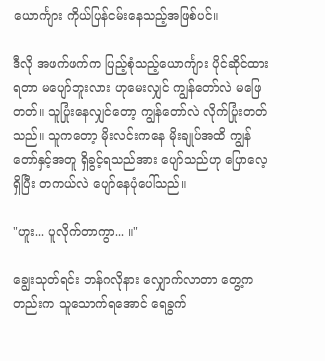ယောင်္ကျား ကိုယ်ပြန်ငမ်းနေသည့်အဖြစ်ပင်။

ဒီလို အဖက်ဖက်က ပြည့်စုံသည့်ယောင်္ကျား ပိုင်ဆိုင်ထားရတာ မပျော်ဘူးလား ဟုမေးလျှင် ကျွန်တော်လဲ မဖြေတတ်။ သူပြုံးနေလျှင်တော့ ကျွန်တော်လဲ လိုက်ပြုံးတတ်သည်။ သူကတော့ မိုးလင်းကနေ မိုးချုပ်အထိ ကျွန်တော်နှင့်အတူ ရှိခွင့်ရသည်အား ပျော်သည်ဟု ပြောလေ့ရှိပြီး တကယ်လဲ ပျော်နေပုံပေါ်သည်။

"ဟူး... ပူလိုက်တာကွာ... ။"

ချွေးသုတ်ရင်း ဘန်ဂလိုနား လျှောက်လာတာ တွေ့ကတည်းက သူသောက်ရအောင် ရေခွက်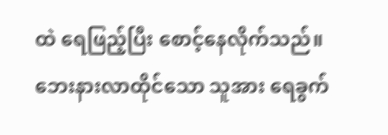ထဲ ရေဖြည့်ပြီး စောင့်နေလိုက်သည်။ ဘေးနားလာထိုင်သော သူအား ရေခွက်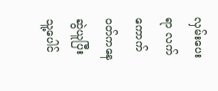လှမ်းပေးရာ လက်ကောက်ဝတ်ကနေ ဆွဲယူပြီး သူ့ပေါင်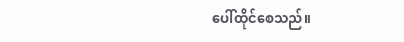ပေါ်ထိုင်စေသည်။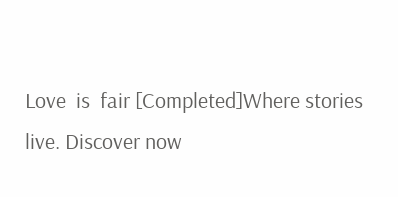Love  is  fair [Completed]Where stories live. Discover now